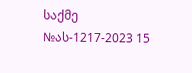საქმე №ას-1217-2023 15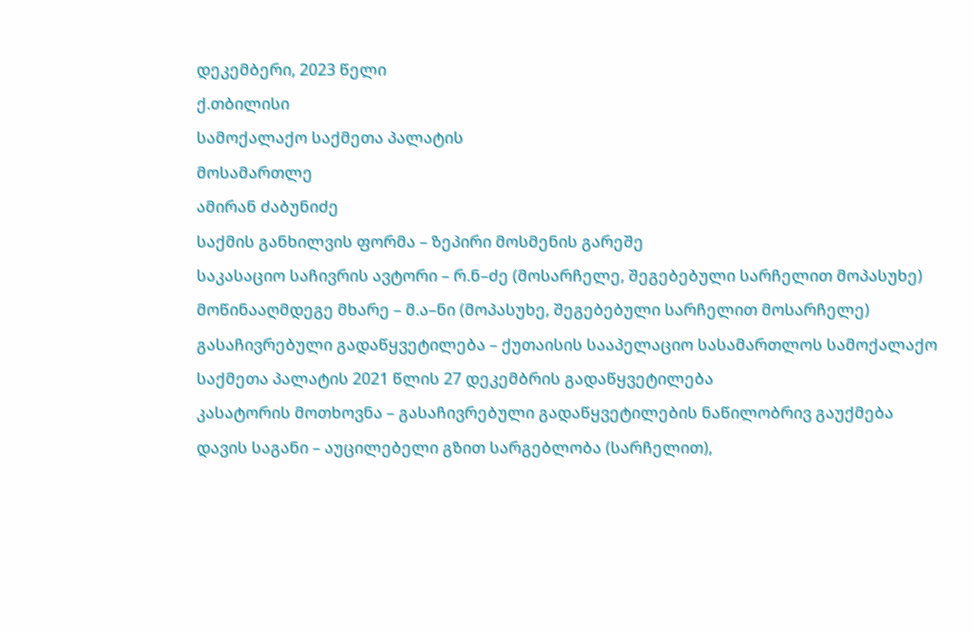დეკემბერი, 2023 წელი
ქ.თბილისი
სამოქალაქო საქმეთა პალატის
მოსამართლე
ამირან ძაბუნიძე
საქმის განხილვის ფორმა – ზეპირი მოსმენის გარეშე
საკასაციო საჩივრის ავტორი – რ.ნ–ძე (მოსარჩელე, შეგებებული სარჩელით მოპასუხე)
მოწინააღმდეგე მხარე – მ.ა–ნი (მოპასუხე, შეგებებული სარჩელით მოსარჩელე)
გასაჩივრებული გადაწყვეტილება – ქუთაისის სააპელაციო სასამართლოს სამოქალაქო საქმეთა პალატის 2021 წლის 27 დეკემბრის გადაწყვეტილება
კასატორის მოთხოვნა – გასაჩივრებული გადაწყვეტილების ნაწილობრივ გაუქმება
დავის საგანი – აუცილებელი გზით სარგებლობა (სარჩელით),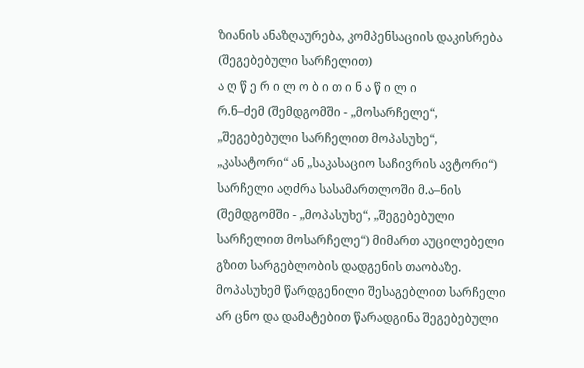ზიანის ანაზღაურება, კომპენსაციის დაკისრება (შეგებებული სარჩელით)
ა ღ წ ე რ ი ლ ო ბ ი თ ი ნ ა წ ი ლ ი
რ.ნ–ძემ (შემდგომში - „მოსარჩელე“, „შეგებებული სარჩელით მოპასუხე“, „კასატორი“ ან „საკასაციო საჩივრის ავტორი“) სარჩელი აღძრა სასამართლოში მ.ა–ნის (შემდგომში - „მოპასუხე“, „შეგებებული სარჩელით მოსარჩელე“) მიმართ აუცილებელი გზით სარგებლობის დადგენის თაობაზე.
მოპასუხემ წარდგენილი შესაგებლით სარჩელი არ ცნო და დამატებით წარადგინა შეგებებული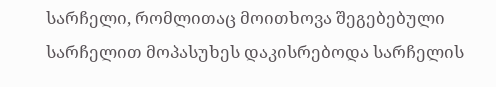სარჩელი, რომლითაც მოითხოვა შეგებებული სარჩელით მოპასუხეს დაკისრებოდა სარჩელის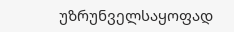უზრუნველსაყოფად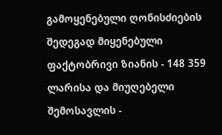გამოყენებული ღონისძიების შედეგად მიყენებული ფაქტობრივი ზიანის - 148 359 ლარისა და მიუღებელი შემოსავლის -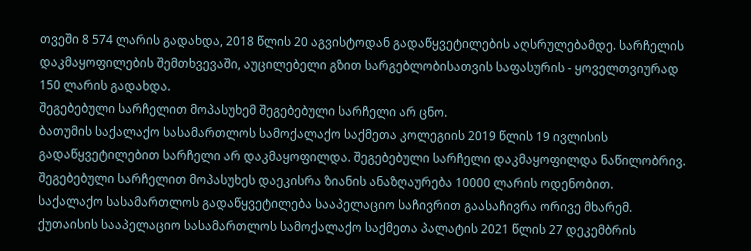თვეში 8 574 ლარის გადახდა, 2018 წლის 20 აგვისტოდან გადაწყვეტილების აღსრულებამდე. სარჩელის დაკმაყოფილების შემთხვევაში, აუცილებელი გზით სარგებლობისათვის საფასურის - ყოველთვიურად 150 ლარის გადახდა.
შეგებებული სარჩელით მოპასუხემ შეგებებული სარჩელი არ ცნო.
ბათუმის საქალაქო სასამართლოს სამოქალაქო საქმეთა კოლეგიის 2019 წლის 19 ივლისის გადაწყვეტილებით სარჩელი არ დაკმაყოფილდა. შეგებებული სარჩელი დაკმაყოფილდა ნაწილობრივ. შეგებებული სარჩელით მოპასუხეს დაეკისრა ზიანის ანაზღაურება 10000 ლარის ოდენობით.
საქალაქო სასამართლოს გადაწყვეტილება სააპელაციო საჩივრით გაასაჩივრა ორივე მხარემ.
ქუთაისის სააპელაციო სასამართლოს სამოქალაქო საქმეთა პალატის 2021 წლის 27 დეკემბრის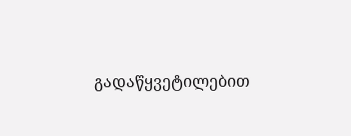გადაწყვეტილებით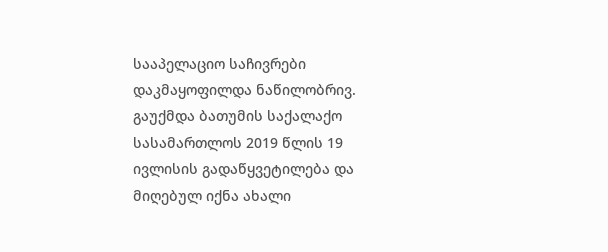სააპელაციო საჩივრები დაკმაყოფილდა ნაწილობრივ. გაუქმდა ბათუმის საქალაქო სასამართლოს 2019 წლის 19 ივლისის გადაწყვეტილება და მიღებულ იქნა ახალი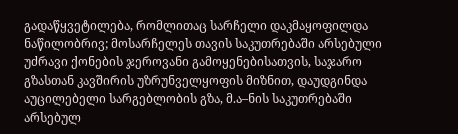გადაწყვეტილება, რომლითაც სარჩელი დაკმაყოფილდა ნაწილობრივ; მოსარჩელეს თავის საკუთრებაში არსებული უძრავი ქონების ჯეროვანი გამოყენებისათვის, საჯარო გზასთან კავშირის უზრუნველყოფის მიზნით, დაუდგინდა აუცილებელი სარგებლობის გზა, მ.ა–ნის საკუთრებაში არსებულ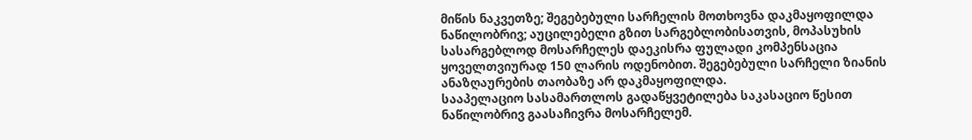მიწის ნაკვეთზე; შეგებებული სარჩელის მოთხოვნა დაკმაყოფილდა ნაწილობრივ; აუცილებელი გზით სარგებლობისათვის, მოპასუხის სასარგებლოდ მოსარჩელეს დაეკისრა ფულადი კომპენსაცია ყოველთვიურად 150 ლარის ოდენობით. შეგებებული სარჩელი ზიანის ანაზღაურების თაობაზე არ დაკმაყოფილდა.
სააპელაციო სასამართლოს გადაწყვეტილება საკასაციო წესით ნაწილობრივ გაასაჩივრა მოსარჩელემ.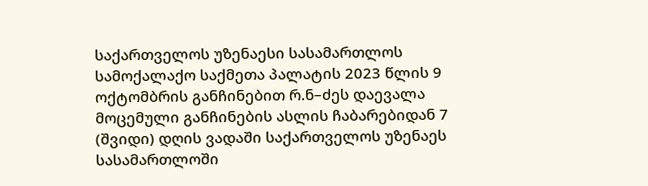საქართველოს უზენაესი სასამართლოს სამოქალაქო საქმეთა პალატის 2023 წლის 9 ოქტომბრის განჩინებით რ.ნ–ძეს დაევალა მოცემული განჩინების ასლის ჩაბარებიდან 7 (შვიდი) დღის ვადაში საქართველოს უზენაეს სასამართლოში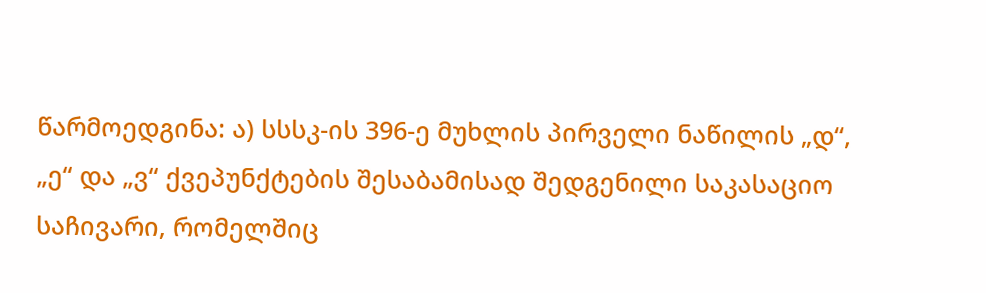წარმოედგინა: ა) სსსკ-ის 396-ე მუხლის პირველი ნაწილის „დ“, „ე“ და „ვ“ ქვეპუნქტების შესაბამისად შედგენილი საკასაციო საჩივარი, რომელშიც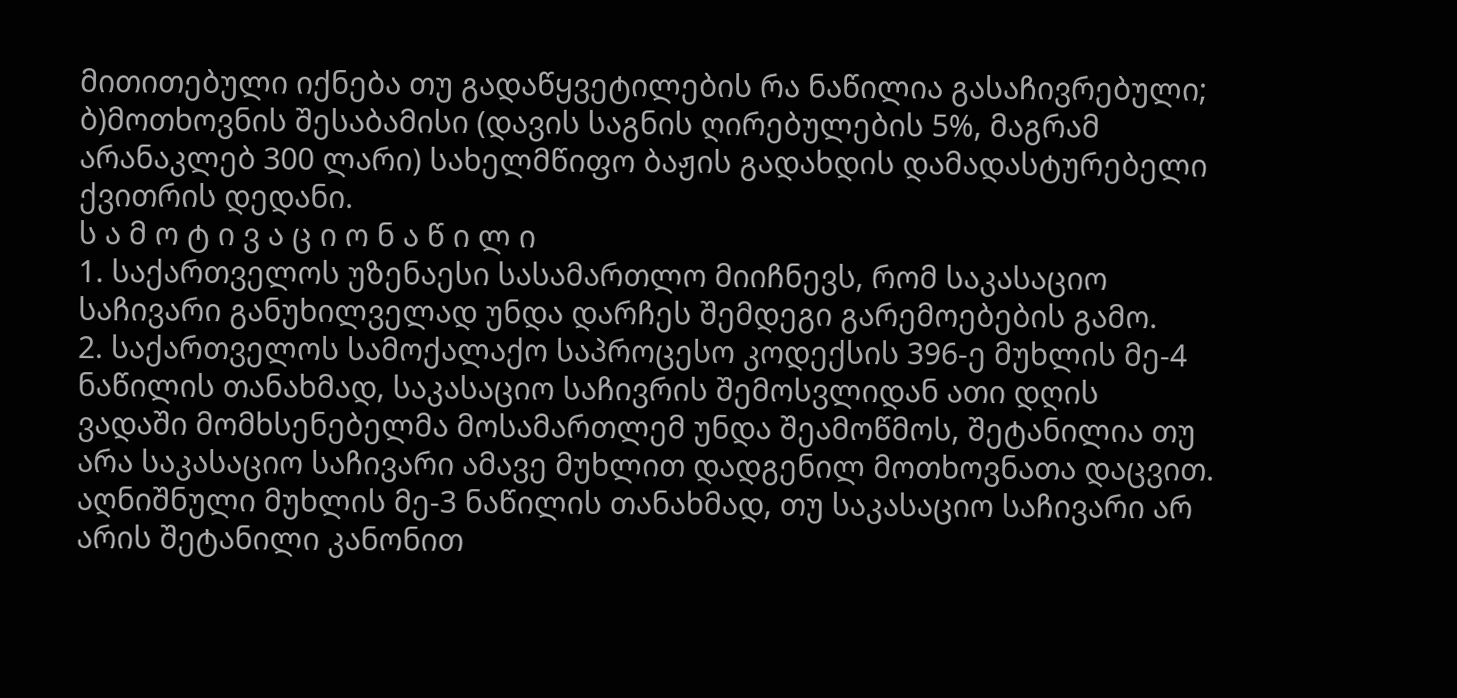მითითებული იქნება თუ გადაწყვეტილების რა ნაწილია გასაჩივრებული; ბ)მოთხოვნის შესაბამისი (დავის საგნის ღირებულების 5%, მაგრამ არანაკლებ 300 ლარი) სახელმწიფო ბაჟის გადახდის დამადასტურებელი ქვითრის დედანი.
ს ა მ ო ტ ი ვ ა ც ი ო ნ ა წ ი ლ ი
1. საქართველოს უზენაესი სასამართლო მიიჩნევს, რომ საკასაციო საჩივარი განუხილველად უნდა დარჩეს შემდეგი გარემოებების გამო.
2. საქართველოს სამოქალაქო საპროცესო კოდექსის 396-ე მუხლის მე-4 ნაწილის თანახმად, საკასაციო საჩივრის შემოსვლიდან ათი დღის ვადაში მომხსენებელმა მოსამართლემ უნდა შეამოწმოს, შეტანილია თუ არა საკასაციო საჩივარი ამავე მუხლით დადგენილ მოთხოვნათა დაცვით. აღნიშნული მუხლის მე-3 ნაწილის თანახმად, თუ საკასაციო საჩივარი არ არის შეტანილი კანონით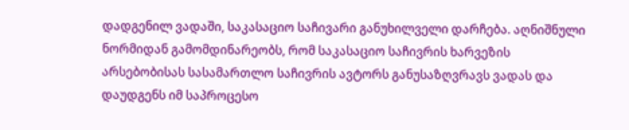დადგენილ ვადაში, საკასაციო საჩივარი განუხილველი დარჩება. აღნიშნული ნორმიდან გამომდინარეობს, რომ საკასაციო საჩივრის ხარვეზის არსებობისას სასამართლო საჩივრის ავტორს განუსაზღვრავს ვადას და დაუდგენს იმ საპროცესო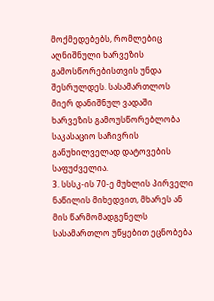მოქმედებებს, რომლებიც აღნიშნული ხარვეზის გამოსწორებისთვის უნდა შესრულდეს. სასამართლოს მიერ დანიშნულ ვადაში ხარვეზის გამოუსწორებლობა საკასაციო საჩივრის განუხილველად დატოვების საფუძველია.
3. სსსკ-ის 70-ე მუხლის პირველი ნაწილის მიხედვით, მხარეს ან მის წარმომადგენელს სასამართლო უწყებით ეცნობება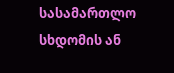სასამართლო სხდომის ან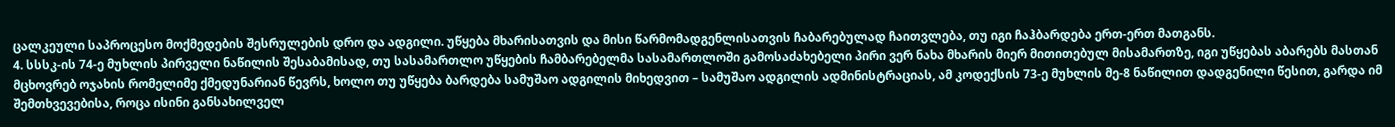ცალკეული საპროცესო მოქმედების შესრულების დრო და ადგილი. უწყება მხარისათვის და მისი წარმომადგენლისათვის ჩაბარებულად ჩაითვლება, თუ იგი ჩაჰბარდება ერთ-ერთ მათგანს.
4. სსსკ-ის 74-ე მუხლის პირველი ნაწილის შესაბამისად, თუ სასამართლო უწყების ჩამბარებელმა სასამართლოში გამოსაძახებელი პირი ვერ ნახა მხარის მიერ მითითებულ მისამართზე, იგი უწყებას აბარებს მასთან მცხოვრებ ოჯახის რომელიმე ქმედუნარიან წევრს, ხოლო თუ უწყება ბარდება სამუშაო ადგილის მიხედვით – სამუშაო ადგილის ადმინისტრაციას, ამ კოდექსის 73-ე მუხლის მე-8 ნაწილით დადგენილი წესით, გარდა იმ შემთხვევებისა, როცა ისინი განსახილველ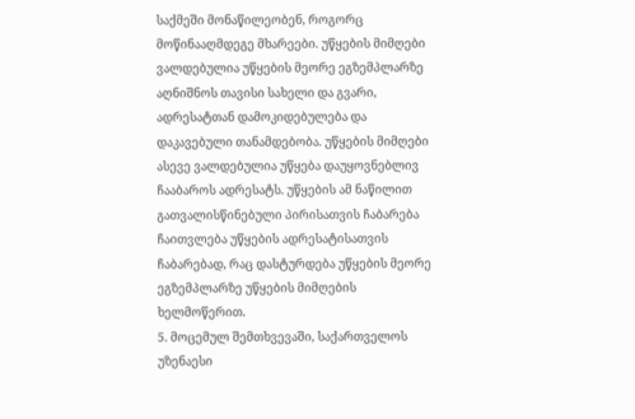საქმეში მონაწილეობენ, როგორც მოწინააღმდეგე მხარეები. უწყების მიმღები ვალდებულია უწყების მეორე ეგზემპლარზე აღნიშნოს თავისი სახელი და გვარი, ადრესატთან დამოკიდებულება და დაკავებული თანამდებობა. უწყების მიმღები ასევე ვალდებულია უწყება დაუყოვნებლივ ჩააბაროს ადრესატს. უწყების ამ ნაწილით გათვალისწინებული პირისათვის ჩაბარება ჩაითვლება უწყების ადრესატისათვის ჩაბარებად, რაც დასტურდება უწყების მეორე ეგზემპლარზე უწყების მიმღების ხელმოწერით.
5. მოცემულ შემთხვევაში, საქართველოს უზენაესი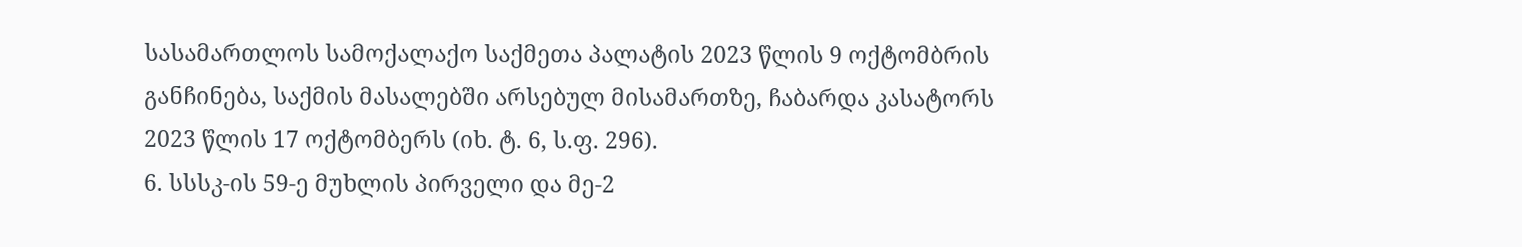სასამართლოს სამოქალაქო საქმეთა პალატის 2023 წლის 9 ოქტომბრის განჩინება, საქმის მასალებში არსებულ მისამართზე, ჩაბარდა კასატორს 2023 წლის 17 ოქტომბერს (იხ. ტ. 6, ს.ფ. 296).
6. სსსკ-ის 59-ე მუხლის პირველი და მე-2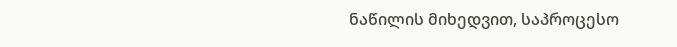ნაწილის მიხედვით, საპროცესო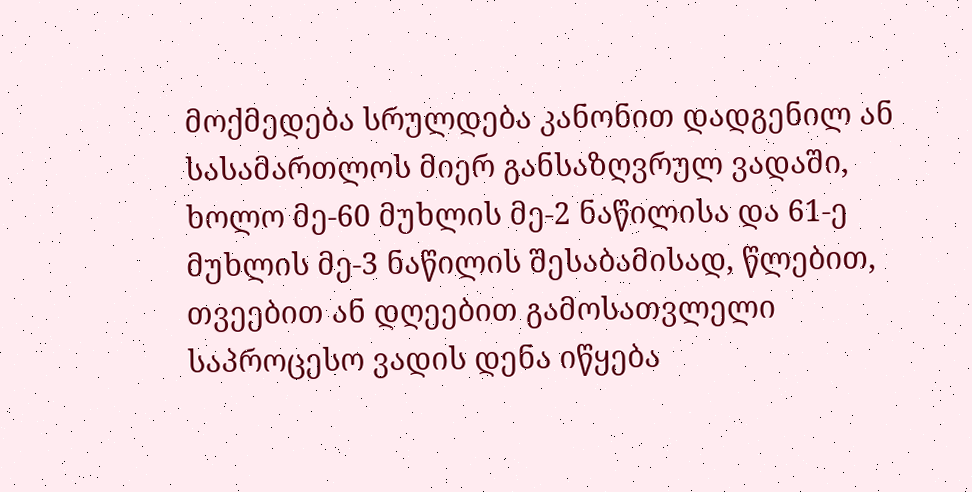მოქმედება სრულდება კანონით დადგენილ ან სასამართლოს მიერ განსაზღვრულ ვადაში, ხოლო მე-60 მუხლის მე-2 ნაწილისა და 61-ე მუხლის მე-3 ნაწილის შესაბამისად, წლებით, თვეებით ან დღეებით გამოსათვლელი საპროცესო ვადის დენა იწყება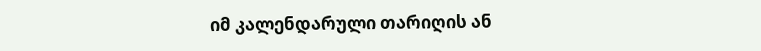იმ კალენდარული თარიღის ან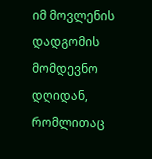იმ მოვლენის დადგომის მომდევნო დღიდან, რომლითაც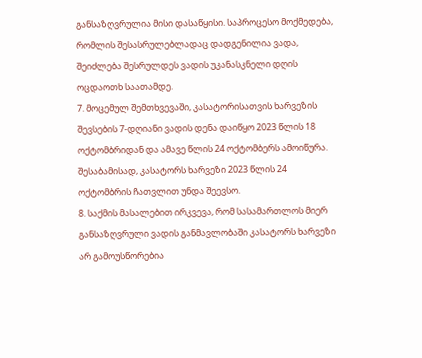განსაზღვრულია მისი დასაწყისი. საპროცესო მოქმედება, რომლის შესასრულებლადაც დადგენილია ვადა, შეიძლება შესრულდეს ვადის უკანასკნელი დღის ოცდაოთხ საათამდე.
7. მოცემულ შემთხვევაში, კასატორისათვის ხარვეზის შევსების 7-დღიანი ვადის დენა დაიწყო 2023 წლის 18 ოქტომბრიდან და ამავე წლის 24 ოქტომბერს ამოიწურა. შესაბამისად, კასატორს ხარვეზი 2023 წლის 24 ოქტომბრის ჩათვლით უნდა შეევსო.
8. საქმის მასალებით ირკვევა, რომ სასამართლოს მიერ განსაზღვრული ვადის განმავლობაში კასატორს ხარვეზი არ გამოუსწორებია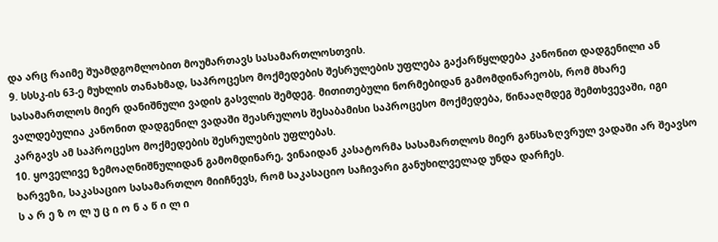და არც რაიმე შუამდგომლობით მოუმართავს სასამართლოსთვის.
9. სსსკ-ის 63-ე მუხლის თანახმად, საპროცესო მოქმედების შესრულების უფლება გაქარწყლდება კანონით დადგენილი ან სასამართლოს მიერ დანიშნული ვადის გასვლის შემდეგ. მითითებული ნორმებიდან გამომდინარეობს, რომ მხარე ვალდებულია კანონით დადგენილ ვადაში შეასრულოს შესაბამისი საპროცესო მოქმედება, წინააღმდეგ შემთხვევაში, იგი კარგავს ამ საპროცესო მოქმედების შესრულების უფლებას.
10. ყოველივე ზემოაღნიშნულიდან გამომდინარე, ვინაიდან კასატორმა სასამართლოს მიერ განსაზღვრულ ვადაში არ შეავსო ხარვეზი, საკასაციო სასამართლო მიიჩნევს, რომ საკასაციო საჩივარი განუხილველად უნდა დარჩეს.
ს ა რ ე ზ ო ლ უ ც ი ო ნ ა წ ი ლ ი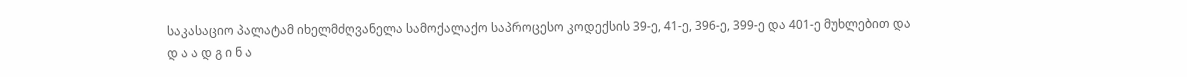საკასაციო პალატამ იხელმძღვანელა სამოქალაქო საპროცესო კოდექსის 39-ე, 41-ე, 396-ე, 399-ე და 401-ე მუხლებით და
დ ა ა დ გ ი ნ ა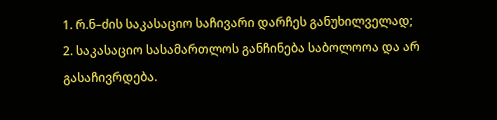1. რ.ნ–ძის საკასაციო საჩივარი დარჩეს განუხილველად;
2. საკასაციო სასამართლოს განჩინება საბოლოოა და არ გასაჩივრდება.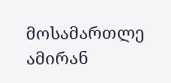მოსამართლე ამირან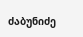ძაბუნიძე